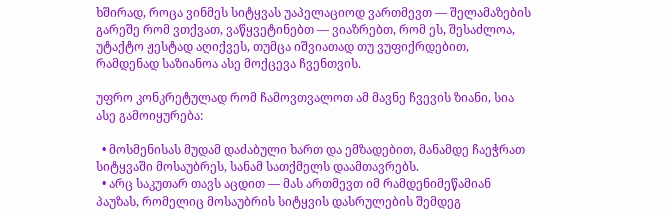ხშირად, როცა ვინმეს სიტყვას უაპელაციოდ ვართმევთ — შელამაზების გარეშე რომ ვთქვათ, ვაწყვეტინებთ — ვიაზრებთ, რომ ეს, შესაძლოა, უტაქტო ჟესტად აღიქვეს, თუმცა იშვიათად თუ ვუფიქრდებით, რამდენად საზიანოა ასე მოქცევა ჩვენთვის.

უფრო კონკრეტულად რომ ჩამოვთვალოთ ამ მავნე ჩვევის ზიანი, სია ასე გამოიყურება:

  • მოსმენისას მუდამ დაძაბული ხართ და ემზადებით, მანამდე ჩაეჭრათ სიტყვაში მოსაუბრეს, სანამ სათქმელს დაამთავრებს.
  • არც საკუთარ თავს აცდით — მას ართმევთ იმ რამდენიმეწამიან პაუზას, რომელიც მოსაუბრის სიტყვის დასრულების შემდეგ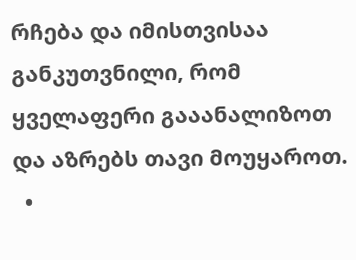რჩება და იმისთვისაა განკუთვნილი, რომ ყველაფერი გააანალიზოთ და აზრებს თავი მოუყაროთ.
  •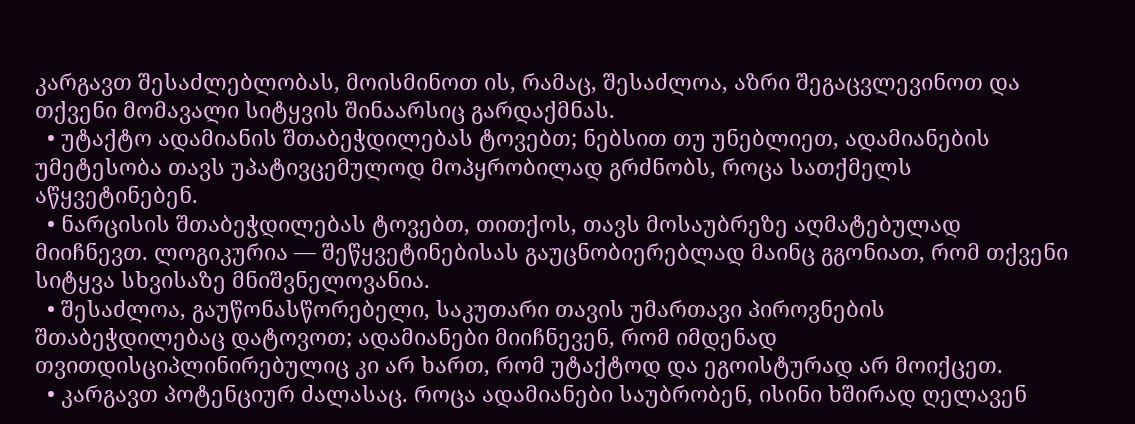კარგავთ შესაძლებლობას, მოისმინოთ ის, რამაც, შესაძლოა, აზრი შეგაცვლევინოთ და თქვენი მომავალი სიტყვის შინაარსიც გარდაქმნას.
  • უტაქტო ადამიანის შთაბეჭდილებას ტოვებთ; ნებსით თუ უნებლიეთ, ადამიანების უმეტესობა თავს უპატივცემულოდ მოპყრობილად გრძნობს, როცა სათქმელს აწყვეტინებენ.
  • ნარცისის შთაბეჭდილებას ტოვებთ, თითქოს, თავს მოსაუბრეზე აღმატებულად მიიჩნევთ. ლოგიკურია — შეწყვეტინებისას გაუცნობიერებლად მაინც გგონიათ, რომ თქვენი სიტყვა სხვისაზე მნიშვნელოვანია.
  • შესაძლოა, გაუწონასწორებელი, საკუთარი თავის უმართავი პიროვნების შთაბეჭდილებაც დატოვოთ; ადამიანები მიიჩნევენ, რომ იმდენად თვითდისციპლინირებულიც კი არ ხართ, რომ უტაქტოდ და ეგოისტურად არ მოიქცეთ.
  • კარგავთ პოტენციურ ძალასაც. როცა ადამიანები საუბრობენ, ისინი ხშირად ღელავენ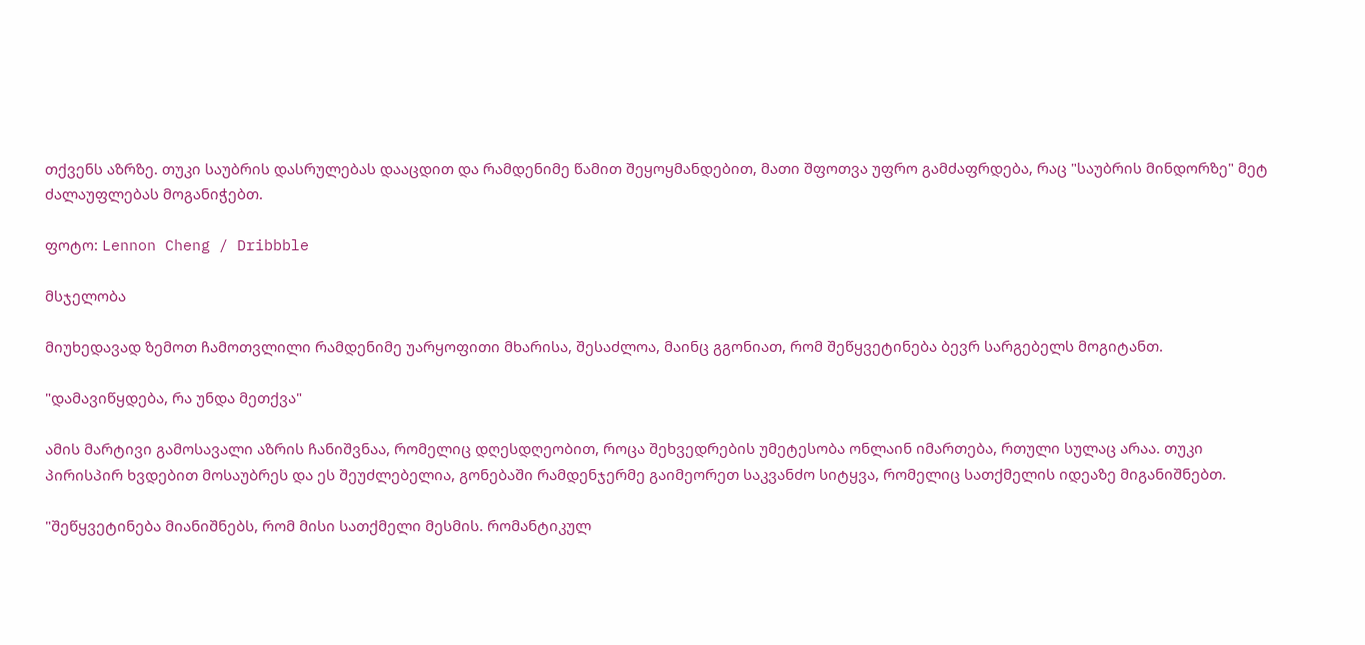თქვენს აზრზე. თუკი საუბრის დასრულებას დააცდით და რამდენიმე წამით შეყოყმანდებით, მათი შფოთვა უფრო გამძაფრდება, რაც "საუბრის მინდორზე" მეტ ძალაუფლებას მოგანიჭებთ.

ფოტო: Lennon Cheng / Dribbble

მსჯელობა

მიუხედავად ზემოთ ჩამოთვლილი რამდენიმე უარყოფითი მხარისა, შესაძლოა, მაინც გგონიათ, რომ შეწყვეტინება ბევრ სარგებელს მოგიტანთ.

"დამავიწყდება, რა უნდა მეთქვა"

ამის მარტივი გამოსავალი აზრის ჩანიშვნაა, რომელიც დღესდღეობით, როცა შეხვედრების უმეტესობა ონლაინ იმართება, რთული სულაც არაა. თუკი პირისპირ ხვდებით მოსაუბრეს და ეს შეუძლებელია, გონებაში რამდენჯერმე გაიმეორეთ საკვანძო სიტყვა, რომელიც სათქმელის იდეაზე მიგანიშნებთ.

"შეწყვეტინება მიანიშნებს, რომ მისი სათქმელი მესმის. რომანტიკულ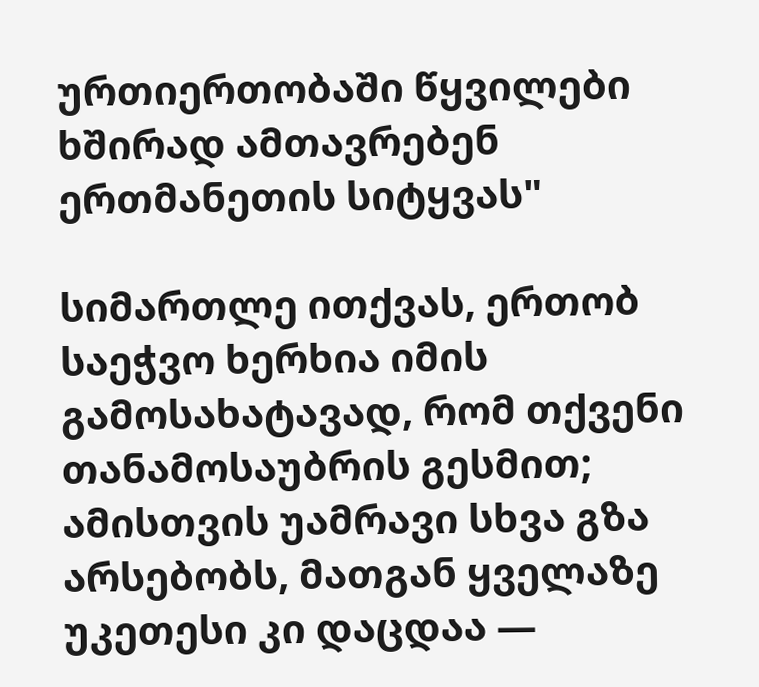ურთიერთობაში წყვილები ხშირად ამთავრებენ ერთმანეთის სიტყვას"

სიმართლე ითქვას, ერთობ საეჭვო ხერხია იმის გამოსახატავად, რომ თქვენი თანამოსაუბრის გესმით; ამისთვის უამრავი სხვა გზა არსებობს, მათგან ყველაზე უკეთესი კი დაცდაა —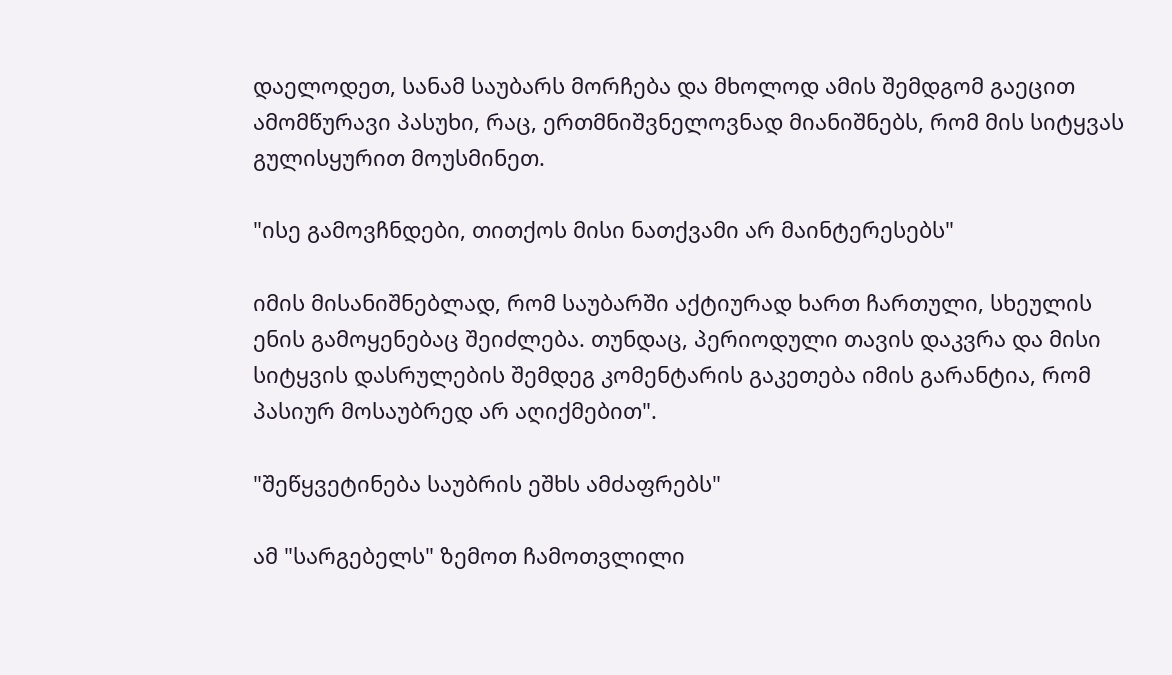დაელოდეთ, სანამ საუბარს მორჩება და მხოლოდ ამის შემდგომ გაეცით ამომწურავი პასუხი, რაც, ერთმნიშვნელოვნად მიანიშნებს, რომ მის სიტყვას გულისყურით მოუსმინეთ.

"ისე გამოვჩნდები, თითქოს მისი ნათქვამი არ მაინტერესებს"

იმის მისანიშნებლად, რომ საუბარში აქტიურად ხართ ჩართული, სხეულის ენის გამოყენებაც შეიძლება. თუნდაც, პერიოდული თავის დაკვრა და მისი სიტყვის დასრულების შემდეგ კომენტარის გაკეთება იმის გარანტია, რომ პასიურ მოსაუბრედ არ აღიქმებით".

"შეწყვეტინება საუბრის ეშხს ამძაფრებს"

ამ "სარგებელს" ზემოთ ჩამოთვლილი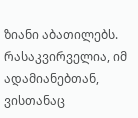ზიანი აბათილებს. რასაკვირველია, იმ ადამიანებთან, ვისთანაც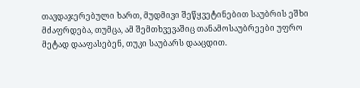თავდაჯერებული ხართ, მუდმივი შეწყვეტინებით საუბრის ეშხი მძაფრდება, თუმცა, ამ შემთხვევაშიც თანამოსაუბრეები უფრო მეტად დააფასებენ, თუკი საუბარს დააცდით.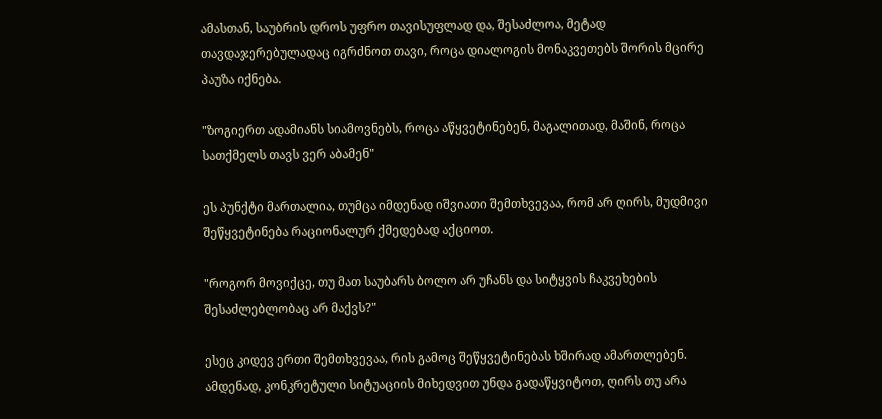ამასთან, საუბრის დროს უფრო თავისუფლად და, შესაძლოა, მეტად თავდაჯერებულადაც იგრძნოთ თავი, როცა დიალოგის მონაკვეთებს შორის მცირე პაუზა იქნება.

"ზოგიერთ ადამიანს სიამოვნებს, როცა აწყვეტინებენ, მაგალითად, მაშინ, როცა სათქმელს თავს ვერ აბამენ"

ეს პუნქტი მართალია, თუმცა იმდენად იშვიათი შემთხვევაა, რომ არ ღირს, მუდმივი შეწყვეტინება რაციონალურ ქმედებად აქციოთ.

"როგორ მოვიქცე, თუ მათ საუბარს ბოლო არ უჩანს და სიტყვის ჩაკვეხების შესაძლებლობაც არ მაქვს?"

ესეც კიდევ ერთი შემთხვევაა, რის გამოც შეწყვეტინებას ხშირად ამართლებენ. ამდენად, კონკრეტული სიტუაციის მიხედვით უნდა გადაწყვიტოთ, ღირს თუ არა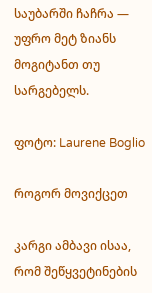საუბარში ჩაჩრა — უფრო მეტ ზიანს მოგიტანთ თუ სარგებელს.

ფოტო: Laurene Boglio

როგორ მოვიქცეთ

კარგი ამბავი ისაა, რომ შეწყვეტინების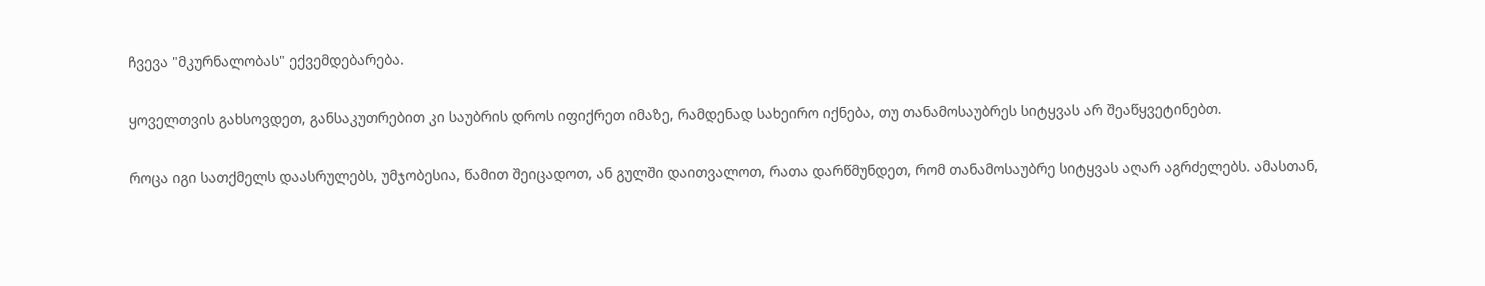ჩვევა "მკურნალობას" ექვემდებარება.

ყოველთვის გახსოვდეთ, განსაკუთრებით კი საუბრის დროს იფიქრეთ იმაზე, რამდენად სახეირო იქნება, თუ თანამოსაუბრეს სიტყვას არ შეაწყვეტინებთ.

როცა იგი სათქმელს დაასრულებს, უმჯობესია, წამით შეიცადოთ, ან გულში დაითვალოთ, რათა დარწმუნდეთ, რომ თანამოსაუბრე სიტყვას აღარ აგრძელებს. ამასთან,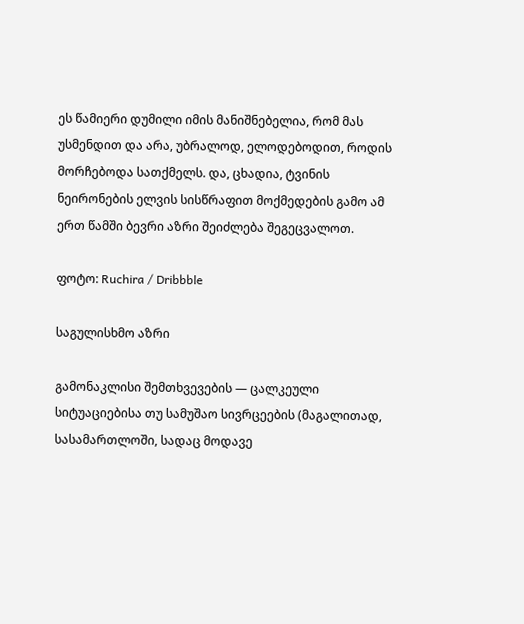ეს წამიერი დუმილი იმის მანიშნებელია, რომ მას უსმენდით და არა, უბრალოდ, ელოდებოდით, როდის მორჩებოდა სათქმელს. და, ცხადია, ტვინის ნეირონების ელვის სისწრაფით მოქმედების გამო ამ ერთ წამში ბევრი აზრი შეიძლება შეგეცვალოთ.

ფოტო: Ruchira / Dribbble

საგულისხმო აზრი

გამონაკლისი შემთხვევების — ცალკეული სიტუაციებისა თუ სამუშაო სივრცეების (მაგალითად, სასამართლოში, სადაც მოდავე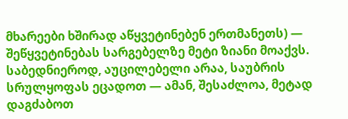მხარეები ხშირად აწყვეტინებენ ერთმანეთს) — შეწყვეტინებას სარგებელზე მეტი ზიანი მოაქვს. საბედნიეროდ, აუცილებელი არაა, საუბრის სრულყოფას ეცადოთ — ამან, შესაძლოა, მეტად დაგძაბოთ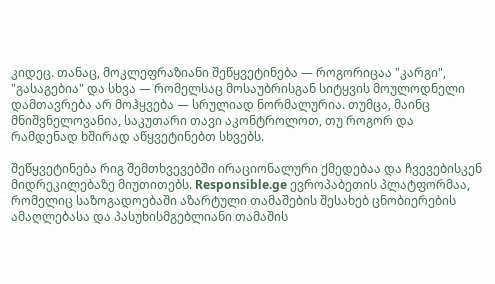კიდეც. თანაც, მოკლეფრაზიანი შეწყვეტინება — როგორიცაა "კარგი", "გასაგებია" და სხვა — რომელსაც მოსაუბრისგან სიტყვის მოულოდნელი დამთავრება არ მოჰყვება — სრულიად ნორმალურია. თუმცა, მაინც მნიშვნელოვანია, საკუთარი თავი აკონტროლოთ, თუ როგორ და რამდენად ხშირად აწყვეტინებთ სხვებს.

შეწყვეტინება რიგ შემთხვევებში ირაციონალური ქმედებაა და ჩვევებისკენ მიდრეკილებაზე მიუთითებს. Responsible.ge ევროპაბეთის პლატფორმაა, რომელიც საზოგადოებაში აზარტული თამაშების შესახებ ცნობიერების ამაღლებასა და პასუხისმგებლიანი თამაშის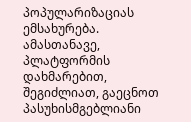პოპულარიზაციას ემსახურება. ამასთანავე, პლატფორმის დახმარებით, შეგიძლიათ, გაეცნოთ პასუხისმგებლიანი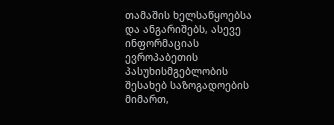თამაშის ხელსაწყოებსა და ანგარიშებს, ასევე ინფორმაციას ევროპაბეთის პასუხისმგებლობის შესახებ საზოგადოების მიმართ,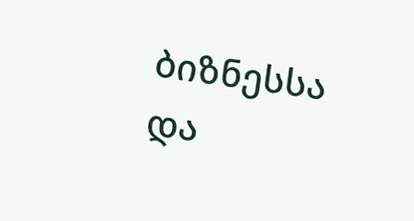ბიზნესსა და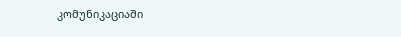კომუნიკაციაში